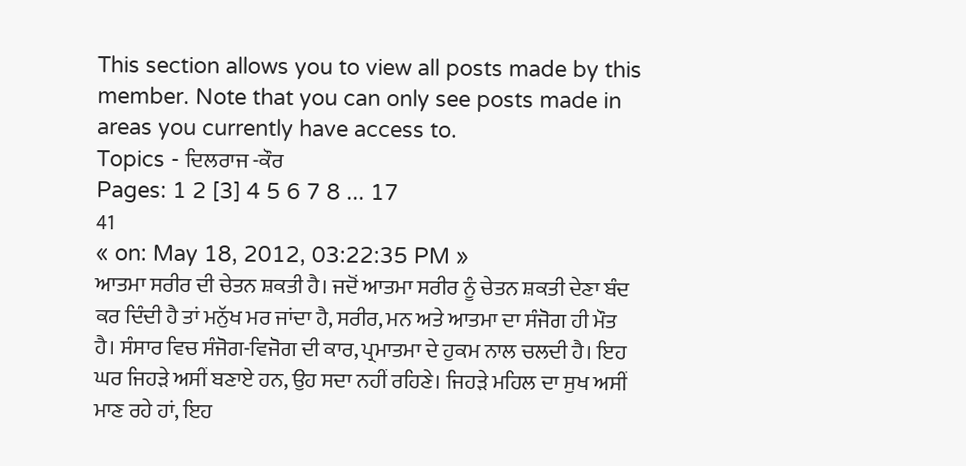This section allows you to view all posts made by this member. Note that you can only see posts made in areas you currently have access to.
Topics - ਦਿਲਰਾਜ -ਕੌਰ
Pages: 1 2 [3] 4 5 6 7 8 ... 17
41
« on: May 18, 2012, 03:22:35 PM »
ਆਤਮਾ ਸਰੀਰ ਦੀ ਚੇਤਨ ਸ਼ਕਤੀ ਹੈ। ਜਦੋਂ ਆਤਮਾ ਸਰੀਰ ਨੂੰ ਚੇਤਨ ਸ਼ਕਤੀ ਦੇਣਾ ਬੰਦ ਕਰ ਦਿੰਦੀ ਹੈ ਤਾਂ ਮਨੁੱਖ ਮਰ ਜਾਂਦਾ ਹੈ, ਸਰੀਰ, ਮਨ ਅਤੇ ਆਤਮਾ ਦਾ ਸੰਜੋਗ ਹੀ ਮੌਤ ਹੈ। ਸੰਸਾਰ ਵਿਚ ਸੰਜੋਗ-ਵਿਜੋਗ ਦੀ ਕਾਰ, ਪ੍ਰਮਾਤਮਾ ਦੇ ਹੁਕਮ ਨਾਲ ਚਲਦੀ ਹੈ। ਇਹ ਘਰ ਜਿਹੜੇ ਅਸੀਂ ਬਣਾਏ ਹਨ, ਉਹ ਸਦਾ ਨਹੀਂ ਰਹਿਣੇ। ਜਿਹੜੇ ਮਹਿਲ ਦਾ ਸੁਖ ਅਸੀਂ ਮਾਣ ਰਹੇ ਹਾਂ, ਇਹ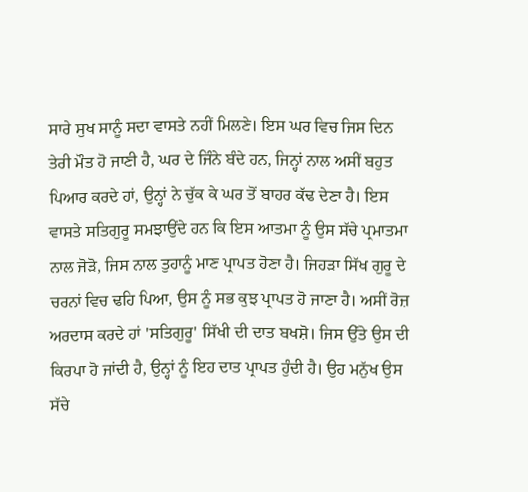ਸਾਰੇ ਸੁਖ ਸਾਨੂੰ ਸਦਾ ਵਾਸਤੇ ਨਹੀਂ ਮਿਲਣੇ। ਇਸ ਘਰ ਵਿਚ ਜਿਸ ਦਿਨ ਤੇਰੀ ਮੌਤ ਹੋ ਜਾਣੀ ਹੈ, ਘਰ ਦੇ ਜਿੰਨੇ ਬੰਦੇ ਹਨ, ਜਿਨ੍ਹਾਂ ਨਾਲ ਅਸੀਂ ਬਹੁਤ ਪਿਆਰ ਕਰਦੇ ਹਾਂ, ਉਨ੍ਹਾਂ ਨੇ ਚੁੱਕ ਕੇ ਘਰ ਤੋਂ ਬਾਹਰ ਕੱਢ ਦੇਣਾ ਹੈ। ਇਸ ਵਾਸਤੇ ਸਤਿਗੁਰੂ ਸਮਝਾਉਂਦੇ ਹਨ ਕਿ ਇਸ ਆਤਮਾ ਨੂੰ ਉਸ ਸੱਚੇ ਪ੍ਰਮਾਤਮਾ ਨਾਲ ਜੋੜੋ, ਜਿਸ ਨਾਲ ਤੁਹਾਨੂੰ ਮਾਣ ਪ੍ਰਾਪਤ ਹੋਣਾ ਹੈ। ਜਿਹੜਾ ਸਿੱਖ ਗੁਰੂ ਦੇ ਚਰਨਾਂ ਵਿਚ ਢਹਿ ਪਿਆ, ਉਸ ਨੂੰ ਸਭ ਕੁਝ ਪ੍ਰਾਪਤ ਹੋ ਜਾਣਾ ਹੈ। ਅਸੀਂ ਰੋਜ਼ ਅਰਦਾਸ ਕਰਦੇ ਹਾਂ 'ਸਤਿਗੁਰੂ' ਸਿੱਖੀ ਦੀ ਦਾਤ ਬਖਸ਼ੋ। ਜਿਸ ਉੱਤੇ ਉਸ ਦੀ ਕਿਰਪਾ ਹੋ ਜਾਂਦੀ ਹੈ, ਉਨ੍ਹਾਂ ਨੂੰ ਇਹ ਦਾਤ ਪ੍ਰਾਪਤ ਹੁੰਦੀ ਹੈ। ਉਹ ਮਨੁੱਖ ਉਸ ਸੱਚੇ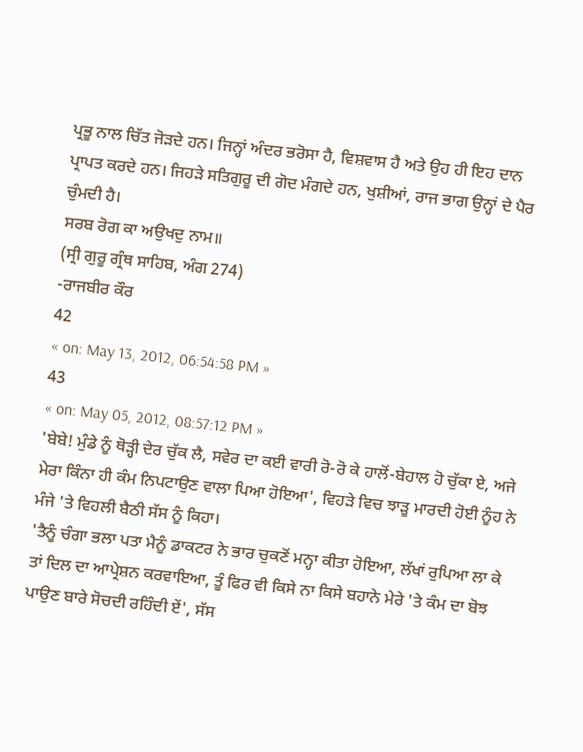ਪ੍ਰਭੂ ਨਾਲ ਚਿੱਤ ਜੋੜਦੇ ਹਨ। ਜਿਨ੍ਹਾਂ ਅੰਦਰ ਭਰੋਸਾ ਹੈ, ਵਿਸ਼ਵਾਸ ਹੈ ਅਤੇ ਉਹ ਹੀ ਇਹ ਦਾਨ ਪ੍ਰਾਪਤ ਕਰਦੇ ਹਨ। ਜਿਹੜੇ ਸਤਿਗੁਰੂ ਦੀ ਗੋਦ ਮੰਗਦੇ ਹਨ, ਖੁਸ਼ੀਆਂ, ਰਾਜ ਭਾਗ ਉਨ੍ਹਾਂ ਦੇ ਪੈਰ ਚੁੰਮਦੀ ਹੈ।
ਸਰਬ ਰੋਗ ਕਾ ਅਉਖਦੁ ਨਾਮ॥
(ਸ੍ਰੀ ਗੁਰੂ ਗ੍ਰੰਥ ਸਾਹਿਬ, ਅੰਗ 274)
-ਰਾਜਬੀਰ ਕੌਰ
42
« on: May 13, 2012, 06:54:58 PM »
43
« on: May 05, 2012, 08:57:12 PM »
'ਬੇਬੇ! ਮੁੰਡੇ ਨੂੰ ਥੋੜ੍ਹੀ ਦੇਰ ਚੁੱਕ ਲੈ, ਸਵੇਰ ਦਾ ਕਈ ਵਾਰੀ ਰੋ-ਰੋ ਕੇ ਹਾਲੋਂ-ਬੇਹਾਲ ਹੋ ਚੁੱਕਾ ਏ, ਅਜੇ ਮੇਰਾ ਕਿੰਨਾ ਹੀ ਕੰਮ ਨਿਪਟਾਉਣ ਵਾਲਾ ਪਿਆ ਹੋਇਆ', ਵਿਹੜੇ ਵਿਚ ਝਾੜੂ ਮਾਰਦੀ ਹੋਈ ਨੂੰਹ ਨੇ ਮੰਜੇ 'ਤੇ ਵਿਹਲੀ ਬੈਠੀ ਸੱਸ ਨੂੰ ਕਿਹਾ।
'ਤੈਨੂੰ ਚੰਗਾ ਭਲਾ ਪਤਾ ਮੈਨੂੰ ਡਾਕਟਰ ਨੇ ਭਾਰ ਚੁਕਣੋਂ ਮਨ੍ਹਾ ਕੀਤਾ ਹੋਇਆ, ਲੱਖਾਂ ਰੁਪਿਆ ਲਾ ਕੇ ਤਾਂ ਦਿਲ ਦਾ ਆਪ੍ਰੇਸ਼ਨ ਕਰਵਾਇਆ, ਤੂੰ ਫਿਰ ਵੀ ਕਿਸੇ ਨਾ ਕਿਸੇ ਬਹਾਨੇ ਮੇਰੇ 'ਤੇ ਕੰਮ ਦਾ ਬੋਝ ਪਾਉਣ ਬਾਰੇ ਸੋਚਦੀ ਰਹਿੰਦੀ ਏਂ', ਸੱਸ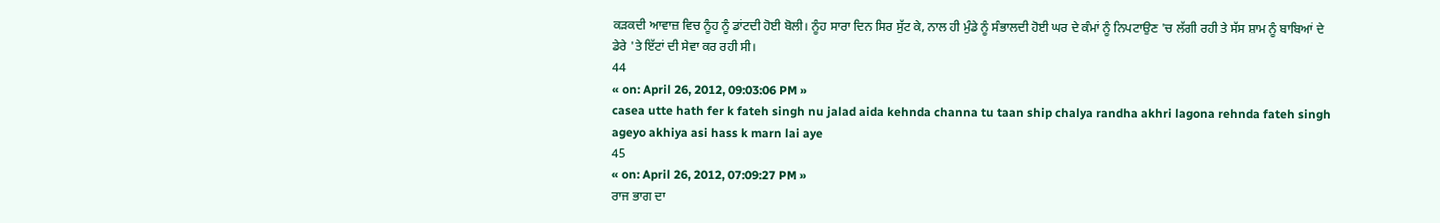ਕੜਕਦੀ ਆਵਾਜ਼ ਵਿਚ ਨੂੰਹ ਨੂੰ ਡਾਂਟਦੀ ਹੋਈ ਬੋਲੀ। ਨੂੰਹ ਸਾਰਾ ਦਿਨ ਸਿਰ ਸੁੱਟ ਕੇ, ਨਾਲ ਹੀ ਮੁੰਡੇ ਨੂੰ ਸੰਭਾਲਦੀ ਹੋਈ ਘਰ ਦੇ ਕੰਮਾਂ ਨੂੰ ਨਿਪਟਾਉਣ 'ਚ ਲੱਗੀ ਰਹੀ ਤੇ ਸੱਸ ਸ਼ਾਮ ਨੂੰ ਬਾਬਿਆਂ ਦੇ ਡੇਰੇ 'ਤੇ ਇੱਟਾਂ ਦੀ ਸੇਵਾ ਕਰ ਰਹੀ ਸੀ।
44
« on: April 26, 2012, 09:03:06 PM »
casea utte hath fer k fateh singh nu jalad aida kehnda channa tu taan ship chalya randha akhri lagona rehnda fateh singh ageyo akhiya asi hass k marn lai aye
45
« on: April 26, 2012, 07:09:27 PM »
ਰਾਜ ਭਾਗ ਦਾ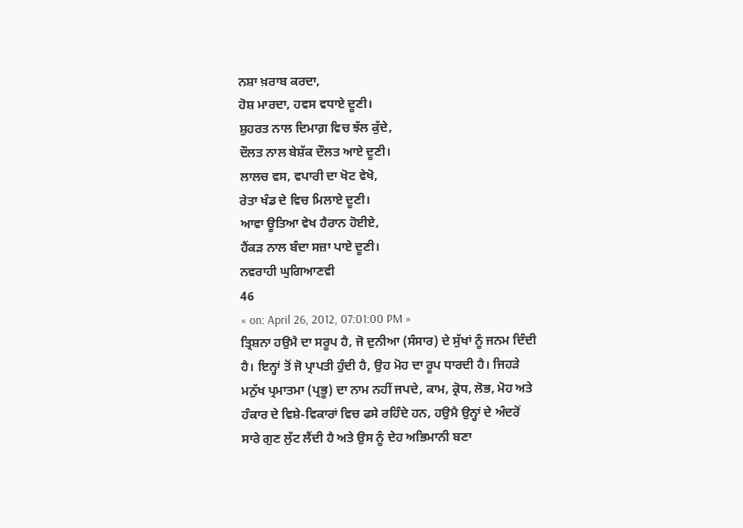ਨਸ਼ਾ ਖ਼ਰਾਬ ਕਰਦਾ,
ਹੋਸ਼ ਮਾਰਦਾ, ਹਵਸ ਵਧਾਏ ਦੂਣੀ।
ਸ਼ੁਹਰਤ ਨਾਲ ਦਿਮਾਗ਼ ਵਿਚ ਝੱਲ ਕੁੱਦੇ,
ਦੌਲਤ ਨਾਲ ਬੇਸ਼ੱਕ ਦੌਲਤ ਆਏ ਦੂਣੀ।
ਲਾਲਚ ਵਸ, ਵਪਾਰੀ ਦਾ ਖੋਟ ਵੇਖੋ,
ਰੇਤਾ ਖੰਡ ਦੇ ਵਿਚ ਮਿਲਾਏ ਦੂਣੀ।
ਆਵਾ ਊਤਿਆ ਵੇਖ ਹੈਰਾਨ ਹੋਈਏ,
ਹੈਂਕੜ ਨਾਲ ਬੰਦਾ ਸਜ਼ਾ ਪਾਏ ਦੂਣੀ।
ਨਵਰਾਹੀ ਘੁਗਿਆਣਵੀ
46
« on: April 26, 2012, 07:01:00 PM »
ਤ੍ਰਿਸ਼ਨਾ ਹਉਮੈ ਦਾ ਸਰੂਪ ਹੈ, ਜੋ ਦੁਨੀਆ (ਸੰਸਾਰ) ਦੇ ਸੁੱਖਾਂ ਨੂੰ ਜਨਮ ਦਿੰਦੀ ਹੈ। ਇਨ੍ਹਾਂ ਤੋਂ ਜੋ ਪ੍ਰਾਪਤੀ ਹੁੰਦੀ ਹੈ, ਉਹ ਮੋਹ ਦਾ ਰੂਪ ਧਾਰਦੀ ਹੈ। ਜਿਹੜੇ ਮਨੁੱਖ ਪ੍ਰਮਾਤਮਾ (ਪ੍ਰਭੂ) ਦਾ ਨਾਮ ਨਹੀਂ ਜਪਦੇ, ਕਾਮ, ਕ੍ਰੋਧ, ਲੋਭ, ਮੋਹ ਅਤੇ ਹੰਕਾਰ ਦੇ ਵਿਸ਼ੇ-ਵਿਕਾਰਾਂ ਵਿਚ ਫਸੇ ਰਹਿੰਦੇ ਹਨ, ਹਉਮੈ ਉਨ੍ਹਾਂ ਦੇ ਅੰਦਰੋਂ ਸਾਰੇ ਗੁਣ ਲੁੱਟ ਲੈਂਦੀ ਹੈ ਅਤੇ ਉਸ ਨੂੰ ਦੇਹ ਅਭਿਮਾਨੀ ਬਣਾ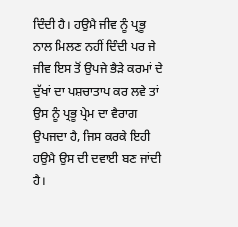ਦਿੰਦੀ ਹੈ। ਹਉਮੈ ਜੀਵ ਨੂੰ ਪ੍ਰਭੂ ਨਾਲ ਮਿਲਣ ਨਹੀਂ ਦਿੰਦੀ ਪਰ ਜੇ ਜੀਵ ਇਸ ਤੋਂ ਉਪਜੇ ਭੈੜੇ ਕਰਮਾਂ ਦੇ ਦੁੱਖਾਂ ਦਾ ਪਸ਼ਚਾਤਾਪ ਕਰ ਲਵੇ ਤਾਂ ਉਸ ਨੂੰ ਪ੍ਰਭੂ ਪ੍ਰੇਮ ਦਾ ਵੈਰਾਗ ਉਪਜਦਾ ਹੈ, ਜਿਸ ਕਰਕੇ ਇਹੀ ਹਉਮੈ ਉਸ ਦੀ ਦਵਾਈ ਬਣ ਜਾਂਦੀ ਹੈ।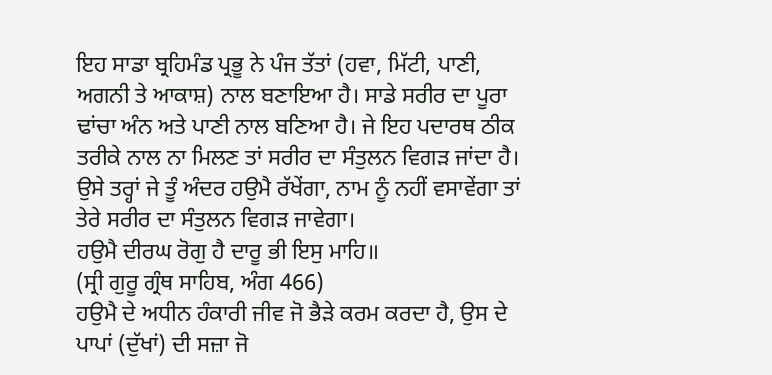ਇਹ ਸਾਡਾ ਬ੍ਰਹਿਮੰਡ ਪ੍ਰਭੂ ਨੇ ਪੰਜ ਤੱਤਾਂ (ਹਵਾ, ਮਿੱਟੀ, ਪਾਣੀ, ਅਗਨੀ ਤੇ ਆਕਾਸ਼) ਨਾਲ ਬਣਾਇਆ ਹੈ। ਸਾਡੇ ਸਰੀਰ ਦਾ ਪੂਰਾ ਢਾਂਚਾ ਅੰਨ ਅਤੇ ਪਾਣੀ ਨਾਲ ਬਣਿਆ ਹੈ। ਜੇ ਇਹ ਪਦਾਰਥ ਠੀਕ ਤਰੀਕੇ ਨਾਲ ਨਾ ਮਿਲਣ ਤਾਂ ਸਰੀਰ ਦਾ ਸੰਤੁਲਨ ਵਿਗੜ ਜਾਂਦਾ ਹੈ। ਉਸੇ ਤਰ੍ਹਾਂ ਜੇ ਤੂੰ ਅੰਦਰ ਹਉਮੈ ਰੱਖੇਂਗਾ, ਨਾਮ ਨੂੰ ਨਹੀਂ ਵਸਾਵੇਂਗਾ ਤਾਂ ਤੇਰੇ ਸਰੀਰ ਦਾ ਸੰਤੁਲਨ ਵਿਗੜ ਜਾਵੇਗਾ।
ਹਉਮੈ ਦੀਰਘ ਰੋਗੁ ਹੈ ਦਾਰੂ ਭੀ ਇਸੁ ਮਾਹਿ॥
(ਸ੍ਰੀ ਗੁਰੂ ਗ੍ਰੰਥ ਸਾਹਿਬ, ਅੰਗ 466)
ਹਉਮੈ ਦੇ ਅਧੀਨ ਹੰਕਾਰੀ ਜੀਵ ਜੋ ਭੈੜੇ ਕਰਮ ਕਰਦਾ ਹੈ, ਉਸ ਦੇ ਪਾਪਾਂ (ਦੁੱਖਾਂ) ਦੀ ਸਜ਼ਾ ਜੋ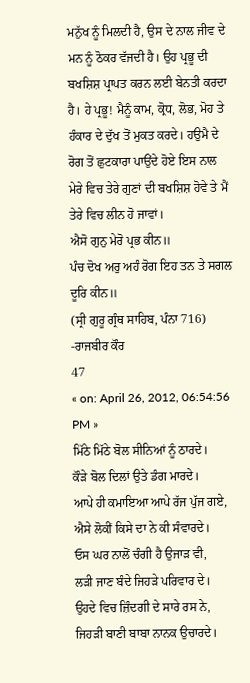ਮਨੁੱਖ ਨੂੰ ਮਿਲਦੀ ਹੈ, ਉਸ ਦੇ ਨਾਲ ਜੀਵ ਦੇ ਮਨ ਨੂੰ ਠੋਕਰ ਵੱਜਦੀ ਹੈ। ਉਹ ਪ੍ਰਭੂ ਦੀ ਬਖਸ਼ਿਸ਼ ਪ੍ਰਾਪਤ ਕਰਨ ਲਈ ਬੇਨਤੀ ਕਰਦਾ ਹੈ। ਹੇ ਪ੍ਰਭੂ! ਮੈਨੂੰ ਕਾਮ, ਕ੍ਰੋਧ, ਲੋਭ, ਮੋਹ ਤੇ ਹੰਕਾਰ ਦੇ ਦੁੱਖ ਤੋਂ ਮੁਕਤ ਕਰਦੇ। ਹਉਮੈ ਦੇ ਰੋਗ ਤੋਂ ਛੁਟਕਾਰਾ ਪਾਉਂਦੇ ਹੋਏ ਇਸ ਨਾਲ ਮੇਰੇ ਵਿਚ ਤੇਰੇ ਗੁਣਾਂ ਦੀ ਬਖਸ਼ਿਸ਼ ਹੋਵੇ ਤੇ ਮੈਂ ਤੇਰੇ ਵਿਚ ਲੀਨ ਹੋ ਜਾਵਾਂ।
ਐਸੋ ਗੁਨੁ ਮੇਰੋ ਪ੍ਰਭ ਕੀਨ॥
ਪੰਚ ਦੋਖ ਅਰੁ ਅਹੰ ਰੋਗ ਇਹ ਤਨ ਤੇ ਸਗਲ ਦੂਰਿ ਕੀਨ॥
(ਸ੍ਰੀ ਗੁਰੂ ਗ੍ਰੰਥ ਸਾਹਿਬ, ਪੰਨਾ 716)
-ਰਾਜਬੀਰ ਕੌਰ
47
« on: April 26, 2012, 06:54:56 PM »
ਮਿੱਠੇ ਮਿੱਠੇ ਬੋਲ ਸੀਨਿਆਂ ਨੂੰ ਠਾਰਦੇ।
ਕੌੜੇ ਬੋਲ ਦਿਲਾਂ ਉਤੇ ਡੰਗ ਮਾਰਦੇ।
ਆਪੇ ਹੀ ਕਮਾਇਆ ਆਪੇ ਰੱਜ ਪੁੱਜ ਗਏ,
ਐਸੇ ਲੋਕੀਂ ਕਿਸੇ ਦਾ ਨੇ ਕੀ ਸੰਵਾਰਦੇ।
ਓਸ ਘਰ ਨਾਲੋਂ ਚੰਗੀ ਹੈ ਉਜਾੜ ਵੀ,
ਲੜੀ ਜਾਣ ਬੰਦੇ ਜਿਹੜੇ ਪਰਿਵਾਰ ਦੇ।
ਉਹਦੇ ਵਿਚ ਜ਼ਿੰਦਗੀ ਦੇ ਸਾਰੇ ਰਸ ਨੇ,
ਜਿਹੜੀ ਬਾਣੀ ਬਾਬਾ ਨਾਨਕ ਉਚਾਰਦੇ।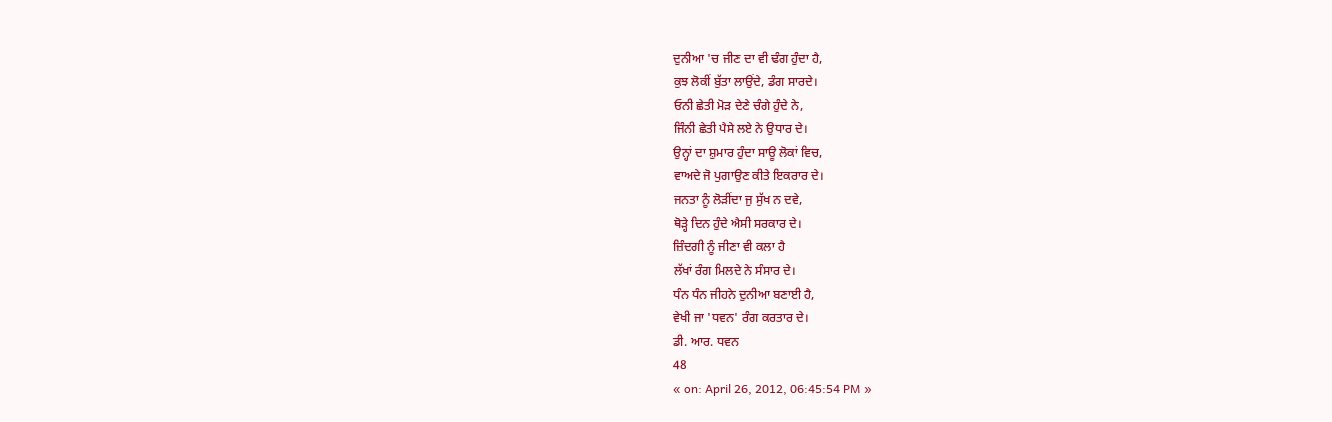ਦੁਨੀਆ 'ਚ ਜੀਣ ਦਾ ਵੀ ਢੰਗ ਹੁੰਦਾ ਹੈ,
ਕੁਝ ਲੋਕੀਂ ਬੁੱਤਾ ਲਾਉਂਦੇ, ਡੰਗ ਸਾਰਦੇ।
ਓਨੀ ਛੇਤੀ ਮੋੜ ਦੇਣੇ ਚੰਗੇ ਹੁੰਦੇ ਨੇ,
ਜਿੰਨੀ ਛੇਤੀ ਪੈਸੇ ਲਏ ਨੇ ਉਧਾਰ ਦੇ।
ਉਨ੍ਹਾਂ ਦਾ ਸ਼ੁਮਾਰ ਹੁੰਦਾ ਸਾਊ ਲੋਕਾਂ ਵਿਚ,
ਵਾਅਦੇ ਜੋ ਪੁਗਾਉਣ ਕੀਤੇ ਇਕਰਾਰ ਦੇ।
ਜਨਤਾ ਨੂੰ ਲੋੜੀਂਦਾ ਜੁ ਸੁੱਖ ਨ ਦਵੇ,
ਥੋੜ੍ਹੇ ਦਿਨ ਹੁੰਦੇ ਐਸੀ ਸਰਕਾਰ ਦੇ।
ਜ਼ਿੰਦਗੀ ਨੂੰ ਜੀਣਾ ਵੀ ਕਲਾ ਹੈ
ਲੱਖਾਂ ਰੰਗ ਮਿਲਦੇ ਨੇ ਸੰਸਾਰ ਦੇ।
ਧੰਨ ਧੰਨ ਜੀਹਨੇ ਦੁਨੀਆ ਬਣਾਈ ਹੈ,
ਵੇਖੀ ਜਾ 'ਧਵਨ' ਰੰਗ ਕਰਤਾਰ ਦੇ।
ਡੀ. ਆਰ. ਧਵਨ
48
« on: April 26, 2012, 06:45:54 PM »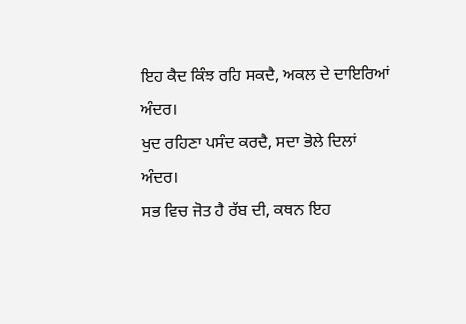ਇਹ ਕੈਦ ਕਿੰਝ ਰਹਿ ਸਕਦੈ, ਅਕਲ ਦੇ ਦਾਇਰਿਆਂ ਅੰਦਰ।
ਖੁਦ ਰਹਿਣਾ ਪਸੰਦ ਕਰਦੈ, ਸਦਾ ਭੋਲੇ ਦਿਲਾਂ ਅੰਦਰ।
ਸਭ ਵਿਚ ਜੋਤ ਹੈ ਰੱਬ ਦੀ, ਕਥਨ ਇਹ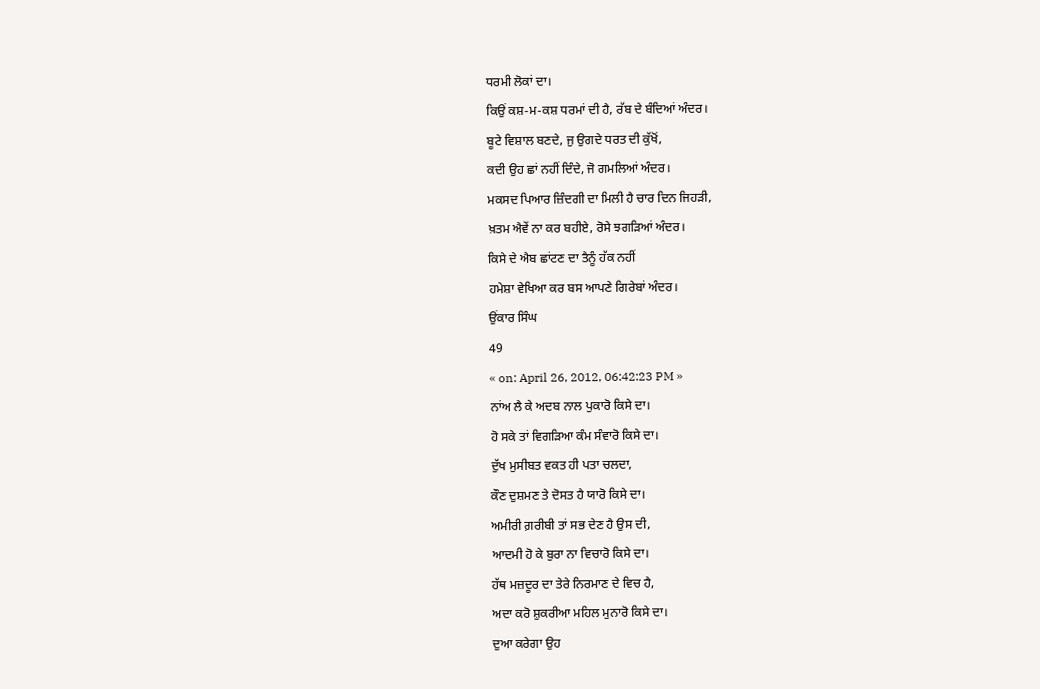ਧਰਮੀ ਲੋਕਾਂ ਦਾ।
ਕਿਉਂ ਕਸ਼-ਮ-ਕਸ਼ ਧਰਮਾਂ ਦੀ ਹੈ, ਰੱਬ ਦੇ ਬੰਦਿਆਂ ਅੰਦਰ।
ਬੂਟੇ ਵਿਸ਼ਾਲ ਬਣਦੇ, ਜੁ ਉਗਦੇ ਧਰਤ ਦੀ ਕੁੱਖੋਂ,
ਕਦੀ ਉਹ ਛਾਂ ਨਹੀਂ ਦਿੰਦੇ, ਜੋ ਗਮਲਿਆਂ ਅੰਦਰ।
ਮਕਸਦ ਪਿਆਰ ਜ਼ਿੰਦਗੀ ਦਾ ਮਿਲੀ ਹੈ ਚਾਰ ਦਿਨ ਜਿਹੜੀ,
ਖ਼ਤਮ ਐਵੇਂ ਨਾ ਕਰ ਬਹੀਏ, ਰੋਸੇ ਝਗੜਿਆਂ ਅੰਦਰ।
ਕਿਸੇ ਦੇ ਐਬ ਛਾਂਟਣ ਦਾ ਤੈਨੂੰ ਹੱਕ ਨਹੀਂ
ਹਮੇਸ਼ਾ ਵੇਖਿਆ ਕਰ ਬਸ ਆਪਣੇ ਗਿਰੇਬਾਂ ਅੰਦਰ।
ਉਂਕਾਰ ਸਿੰਘ
49
« on: April 26, 2012, 06:42:23 PM »
ਨਾਂਅ ਲੈ ਕੇ ਅਦਬ ਨਾਲ ਪੁਕਾਰੋ ਕਿਸੇ ਦਾ।
ਹੋ ਸਕੇ ਤਾਂ ਵਿਗੜਿਆ ਕੰਮ ਸੰਵਾਰੋ ਕਿਸੇ ਦਾ।
ਦੁੱਖ ਮੁਸੀਬਤ ਵਕਤ ਹੀ ਪਤਾ ਚਲਦਾ,
ਕੌਣ ਦੁਸ਼ਮਣ ਤੇ ਦੋਸਤ ਹੈ ਯਾਰੋ ਕਿਸੇ ਦਾ।
ਅਮੀਰੀ ਗ਼ਰੀਬੀ ਤਾਂ ਸਭ ਦੇਣ ਹੈ ਉਸ ਦੀ,
ਆਦਮੀ ਹੋ ਕੇ ਬੁਰਾ ਨਾ ਵਿਚਾਰੋ ਕਿਸੇ ਦਾ।
ਹੱਥ ਮਜ਼ਦੂਰ ਦਾ ਤੇਰੇ ਨਿਰਮਾਣ ਦੇ ਵਿਚ ਹੈ,
ਅਦਾ ਕਰੋ ਸ਼ੁਕਰੀਆ ਮਹਿਲ ਮੁਨਾਰੋ ਕਿਸੇ ਦਾ।
ਦੁਆ ਕਰੇਗਾ ਉਹ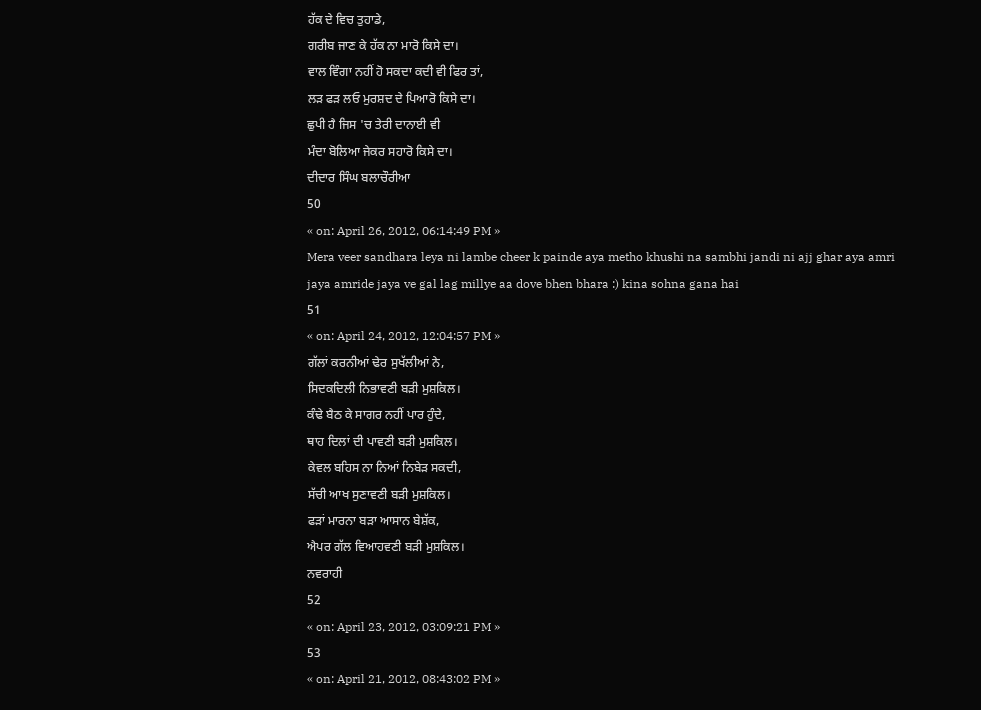ਹੱਕ ਦੇ ਵਿਚ ਤੁਹਾਡੇ,
ਗਰੀਬ ਜਾਣ ਕੇ ਹੱਕ ਨਾ ਮਾਰੋ ਕਿਸੇ ਦਾ।
ਵਾਲ ਵਿੰਗਾ ਨਹੀਂ ਹੋ ਸਕਦਾ ਕਦੀ ਵੀ ਫਿਰ ਤਾਂ,
ਲੜ ਫੜ ਲਓ ਮੁਰਸ਼ਦ ਦੇ ਪਿਆਰੋ ਕਿਸੇ ਦਾ।
ਛੁਪੀ ਹੈ ਜਿਸ 'ਚ ਤੇਰੀ ਦਾਨਾਈ ਵੀ
ਮੰਦਾ ਬੋਲਿਆ ਜੇਕਰ ਸਹਾਰੋ ਕਿਸੇ ਦਾ।
ਦੀਦਾਰ ਸਿੰਘ ਬਲਾਚੌਰੀਆ
50
« on: April 26, 2012, 06:14:49 PM »
Mera veer sandhara leya ni lambe cheer k painde aya metho khushi na sambhi jandi ni ajj ghar aya amri jaya amride jaya ve gal lag millye aa dove bhen bhara :) kina sohna gana hai
51
« on: April 24, 2012, 12:04:57 PM »
ਗੱਲਾਂ ਕਰਨੀਆਂ ਢੇਰ ਸੁਖੱਲੀਆਂ ਨੇ,
ਸਿਦਕਦਿਲੀ ਨਿਭਾਵਣੀ ਬੜੀ ਮੁਸ਼ਕਿਲ।
ਕੰਢੇ ਬੈਠ ਕੇ ਸਾਗਰ ਨਹੀਂ ਪਾਰ ਹੁੰਦੇ,
ਥਾਹ ਦਿਲਾਂ ਦੀ ਪਾਵਣੀ ਬੜੀ ਮੁਸ਼ਕਿਲ।
ਕੇਵਲ ਬਹਿਸ ਨਾ ਨਿਆਂ ਨਿਬੇੜ ਸਕਦੀ,
ਸੱਚੀ ਆਖ ਸੁਣਾਵਣੀ ਬੜੀ ਮੁਸ਼ਕਿਲ।
ਫੜਾਂ ਮਾਰਨਾ ਬੜਾ ਆਸਾਨ ਬੇਸ਼ੱਕ,
ਐਪਰ ਗੱਲ ਵਿਆਹਵਣੀ ਬੜੀ ਮੁਸ਼ਕਿਲ।
ਨਵਰਾਹੀ
52
« on: April 23, 2012, 03:09:21 PM »
53
« on: April 21, 2012, 08:43:02 PM »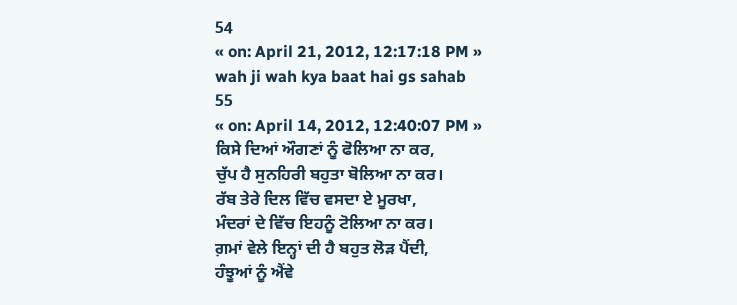54
« on: April 21, 2012, 12:17:18 PM »
wah ji wah kya baat hai gs sahab
55
« on: April 14, 2012, 12:40:07 PM »
ਕਿਸੇ ਦਿਆਂ ਔਗਣਾਂ ਨੂੰ ਫੋਲਿਆ ਨਾ ਕਰ,
ਚੁੱਪ ਹੈ ਸੁਨਹਿਰੀ ਬਹੁਤਾ ਬੋਲਿਆ ਨਾ ਕਰ।
ਰੱਬ ਤੇਰੇ ਦਿਲ ਵਿੱਚ ਵਸਦਾ ਏ ਮੂਰਖਾ,
ਮੰਦਰਾਂ ਦੇ ਵਿੱਚ ਇਹਨੂੰ ਟੋਲਿਆ ਨਾ ਕਰ।
ਗ਼ਮਾਂ ਵੇਲੇ ਇਨ੍ਹਾਂ ਦੀ ਹੈ ਬਹੁਤ ਲੋੜ ਪੈਂਦੀ,
ਹੰਝੂਆਂ ਨੂੰ ਐਂਵੇ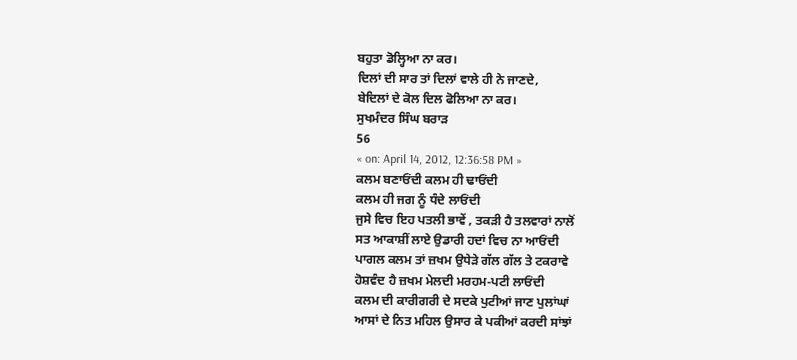ਬਹੁਤਾ ਡੋਲ੍ਹਿਆ ਨਾ ਕਰ।
ਦਿਲਾਂ ਦੀ ਸਾਰ ਤਾਂ ਦਿਲਾਂ ਵਾਲੇ ਹੀ ਨੇ ਜਾਣਦੇ,
ਬੇਦਿਲਾਂ ਦੇ ਕੋਲ ਦਿਲ ਫੋਲਿਆ ਨਾ ਕਰ।
ਸੁਖਮੰਦਰ ਸਿੰਘ ਬਰਾੜ
56
« on: April 14, 2012, 12:36:58 PM »
ਕਲਮ ਬਣਾਓਂਦੀ ਕਲਮ ਹੀ ਢਾਓਂਦੀ
ਕਲਮ ਹੀ ਜਗ ਨੂੰ ਧੰਦੇ ਲਾਓਂਦੀ
ਜੁਸੇ ਵਿਚ ਇਹ ਪਤਲੀ ਭਾਵੇਂ , ਤਕੜੀ ਹੈ ਤਲਵਾਰਾਂ ਨਾਲੋਂ
ਸਤ ਆਕਾਸ਼ੀਂ ਲਾਏ ਉਡਾਰੀ ਹਦਾਂ ਵਿਚ ਨਾ ਆਓਂਦੀ
ਪਾਗਲ ਕਲਮ ਤਾਂ ਜ਼ਖਮ ਉਧੇੜੇ ਗੱਲ ਗੱਲ ਤੇ ਟਕਰਾਵੇ
ਹੋਸ਼ਵੰਦ ਹੈ ਜ਼ਖਮ ਮੇਲਦੀ ਮਰਹਮ-ਪਟੀ ਲਾਓਂਦੀ
ਕਲਮ ਦੀ ਕਾਰੀਗਰੀ ਦੇ ਸਦਕੇ ਪੁਟੀਆਂ ਜਾਣ ਪੁਲਾਂਘਾਂ
ਆਸਾਂ ਦੇ ਨਿਤ ਮਹਿਲ ਉਸਾਰ ਕੇ ਪਕੀਆਂ ਕਰਦੀ ਸਾਂਝਾਂ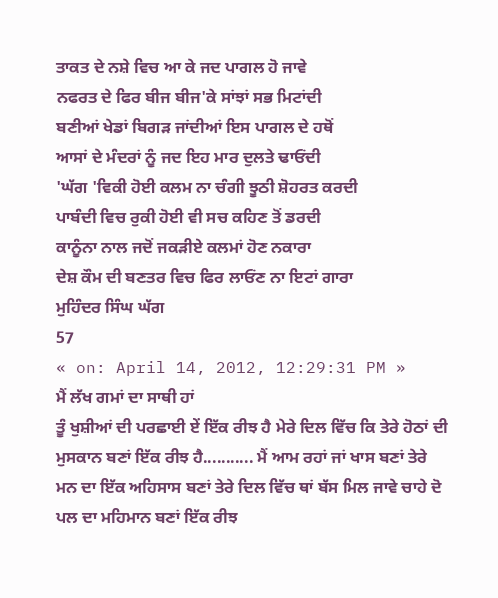ਤਾਕਤ ਦੇ ਨਸ਼ੇ ਵਿਚ ਆ ਕੇ ਜਦ ਪਾਗਲ ਹੋ ਜਾਵੇ
ਨਫਰਤ ਦੇ ਫਿਰ ਬੀਜ ਬੀਜ'ਕੇ ਸਾਂਝਾਂ ਸਭ ਮਿਟਾਂਦੀ
ਬਣੀਆਂ ਖੇਡਾਂ ਬਿਗੜ ਜਾਂਦੀਆਂ ਇਸ ਪਾਗਲ ਦੇ ਹਥੋਂ
ਆਸਾਂ ਦੇ ਮੰਦਰਾਂ ਨੂੰ ਜਦ ਇਹ ਮਾਰ ਦੁਲਤੇ ਢਾਓਂਦੀ
'ਘੱਗ 'ਵਿਕੀ ਹੋਈ ਕਲਮ ਨਾ ਚੰਗੀ ਝੂਠੀ ਸ਼ੋਹਰਤ ਕਰਦੀ
ਪਾਬੰਦੀ ਵਿਚ ਰੁਕੀ ਹੋਈ ਵੀ ਸਚ ਕਹਿਣ ਤੋਂ ਡਰਦੀ
ਕਾਨੂੰਨਾ ਨਾਲ ਜਦੋਂ ਜਕੜੀਏ ਕਲਮਾਂ ਹੋਣ ਨਕਾਰਾ
ਦੇਸ਼ ਕੌਮ ਦੀ ਬਣਤਰ ਵਿਚ ਫਿਰ ਲਾਓਂਣ ਨਾ ਇਟਾਂ ਗਾਰਾ
ਮੁਹਿੰਦਰ ਸਿੰਘ ਘੱਗ
57
« on: April 14, 2012, 12:29:31 PM »
ਮੈਂ ਲੱਖ ਗਮਾਂ ਦਾ ਸਾਥੀ ਹਾਂ
ਤੂੰ ਖੁਸ਼ੀਆਂ ਦੀ ਪਰਛਾਈ ਏਂ ਇੱਕ ਰੀਝ ਹੈ ਮੇਰੇ ਦਿਲ ਵਿੱਚ ਕਿ ਤੇਰੇ ਹੋਠਾਂ ਦੀ ਮੁਸਕਾਨ ਬਣਾਂ ਇੱਕ ਰੀਝ ਹੈ........... ਮੈਂ ਆਮ ਰਹਾਂ ਜਾਂ ਖਾਸ ਬਣਾਂ ਤੇਰੇ ਮਨ ਦਾ ਇੱਕ ਅਹਿਸਾਸ ਬਣਾਂ ਤੇਰੇ ਦਿਲ ਵਿੱਚ ਥਾਂ ਬੱਸ ਮਿਲ ਜਾਵੇ ਚਾਹੇ ਦੋ ਪਲ ਦਾ ਮਹਿਮਾਨ ਬਣਾਂ ਇੱਕ ਰੀਝ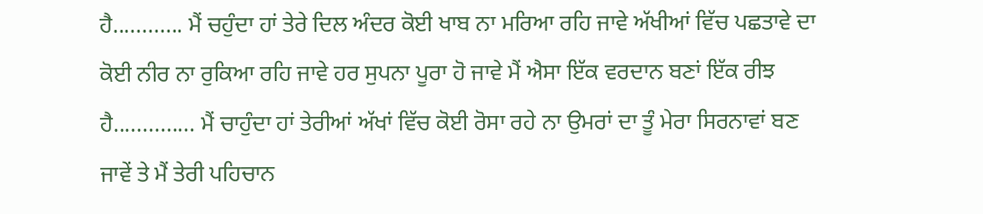ਹੈ............ ਮੈਂ ਚਹੁੰਦਾ ਹਾਂ ਤੇਰੇ ਦਿਲ ਅੰਦਰ ਕੋਈ ਖਾਬ ਨਾ ਮਰਿਆ ਰਹਿ ਜਾਵੇ ਅੱਖੀਆਂ ਵਿੱਚ ਪਛਤਾਵੇ ਦਾ ਕੋਈ ਨੀਰ ਨਾ ਰੁਕਿਆ ਰਹਿ ਜਾਵੇ ਹਰ ਸੁਪਨਾ ਪੂਰਾ ਹੋ ਜਾਵੇ ਮੈਂ ਐਸਾ ਇੱਕ ਵਰਦਾਨ ਬਣਾਂ ਇੱਕ ਰੀਝ ਹੈ.............. ਮੈਂ ਚਾਹੁੰਦਾ ਹਾਂ ਤੇਰੀਆਂ ਅੱਖਾਂ ਵਿੱਚ ਕੋਈ ਰੋਸਾ ਰਹੇ ਨਾ ਉਮਰਾਂ ਦਾ ਤੂੰ ਮੇਰਾ ਸਿਰਨਾਵਾਂ ਬਣ ਜਾਵੇਂ ਤੇ ਮੈਂ ਤੇਰੀ ਪਹਿਚਾਨ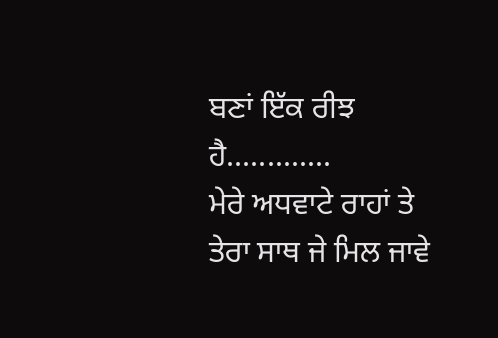ਬਣਾਂ ਇੱਕ ਰੀਝ ਹੈ.............
ਮੇਰੇ ਅਧਵਾਟੇ ਰਾਹਾਂ ਤੇ ਤੇਰਾ ਸਾਥ ਜੇ ਮਿਲ ਜਾਵੇ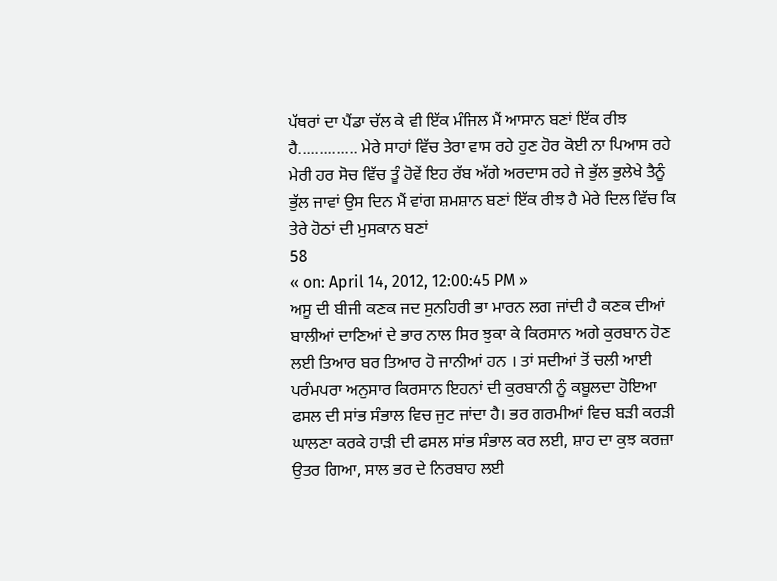ਪੱਥਰਾਂ ਦਾ ਪੈਂਡਾ ਚੱਲ ਕੇ ਵੀ ਇੱਕ ਮੰਜਿਲ ਮੈਂ ਆਸਾਨ ਬਣਾਂ ਇੱਕ ਰੀਝ ਹੈ.............. ਮੇਰੇ ਸਾਹਾਂ ਵਿੱਚ ਤੇਰਾ ਵਾਸ ਰਹੇ ਹੁਣ ਹੋਰ ਕੋਈ ਨਾ ਪਿਆਸ ਰਹੇ ਮੇਰੀ ਹਰ ਸੋਚ ਵਿੱਚ ਤੂੰ ਹੋਵੇਂ ਇਹ ਰੱਬ ਅੱਗੇ ਅਰਦਾਸ ਰਹੇ ਜੇ ਭੁੱਲ ਭੁਲੇਖੇ ਤੈਨੂੰ ਭੁੱਲ ਜਾਵਾਂ ਉਸ ਦਿਨ ਮੈਂ ਵਾਂਗ ਸ਼ਮਸ਼ਾਨ ਬਣਾਂ ਇੱਕ ਰੀਝ ਹੈ ਮੇਰੇ ਦਿਲ ਵਿੱਚ ਕਿ ਤੇਰੇ ਹੋਠਾਂ ਦੀ ਮੁਸਕਾਨ ਬਣਾਂ
58
« on: April 14, 2012, 12:00:45 PM »
ਅਸੂ ਦੀ ਬੀਜੀ ਕਣਕ ਜਦ ਸੁਨਹਿਰੀ ਭਾ ਮਾਰਨ ਲਗ ਜਾਂਦੀ ਹੈ ਕਣਕ ਦੀਆਂ ਬਾਲੀਆਂ ਦਾਣਿਆਂ ਦੇ ਭਾਰ ਨਾਲ ਸਿਰ ਝੁਕਾ ਕੇ ਕਿਰਸਾਨ ਅਗੇ ਕੁਰਬਾਨ ਹੋਣ ਲਈ ਤਿਆਰ ਬਰ ਤਿਆਰ ਹੋ ਜਾਨੀਆਂ ਹਨ । ਤਾਂ ਸਦੀਆਂ ਤੋਂ ਚਲੀ ਆਈ ਪਰੰਮਪਰਾ ਅਨੁਸਾਰ ਕਿਰਸਾਨ ਇਹਨਾਂ ਦੀ ਕੁਰਬਾਨੀ ਨੂੰ ਕਬੂਲਦਾ ਹੋਇਆ ਫਸਲ ਦੀ ਸਾਂਭ ਸੰਭਾਲ ਵਿਚ ਜੁਟ ਜਾਂਦਾ ਹੈ। ਭਰ ਗਰਮੀਆਂ ਵਿਚ ਬੜੀ ਕਰੜੀ ਘਾਲਣਾ ਕਰਕੇ ਹਾੜੀ ਦੀ ਫਸਲ ਸਾਂਭ ਸੰਭਾਲ ਕਰ ਲਈ, ਸ਼ਾਹ ਦਾ ਕੁਝ ਕਰਜ਼ਾ ਉਤਰ ਗਿਆ, ਸਾਲ ਭਰ ਦੇ ਨਿਰਬਾਹ ਲਈ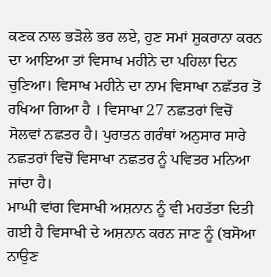ਕਣਕ ਨਾਲ ਭੜੋਲੇ ਭਰ ਲਏ, ਹੁਣ ਸਮਾਂ ਸ਼ੁਕਰਾਨਾ ਕਰਨ ਦਾ ਆਇਆ ਤਾਂ ਵਿਸਾਖ ਮਹੀਨੇ ਦਾ ਪਹਿਲਾ ਦਿਨ ਚੁਣਿਆ। ਵਿਸਾਖ ਮਹੀਨੇ ਦਾ ਨਾਮ ਵਿਸਾਖਾ ਨਛੱਤਰ ਤੋਂ ਰਖਿਆ ਗਿਆ ਹੈ । ਵਿਸਾਖਾ 27 ਨਛਤਰਾਂ ਵਿਚੋਂ ਸੋਲਵਾਂ ਨਛਤਰ ਹੈ। ਪੁਰਾਤਨ ਗਰੰਥਾਂ ਅਨੁਸਾਰ ਸਾਰੇ ਨਛਤਰਾਂ ਵਿਚੋਂ ਵਿਸਾਖਾ ਨਛਤਰ ਨੂੰ ਪਵਿਤਰ ਮਨਿਆ ਜਾਂਦਾ ਹੈ।
ਮਾਘੀ ਵਾਂਗ ਵਿਸਾਖੀ ਅਸ਼ਨਾਨ ਨੂੰ ਵੀ ਮਹਤੱਤਾ ਦਿਤੀ ਗਈ ਹੈ ਵਿਸਾਖੀ ਦੇ ਅਸ਼ਨਾਨ ਕਰਨ ਜਾਣ ਨੂੰ (ਬਸੋਆ ਨਾਉਣ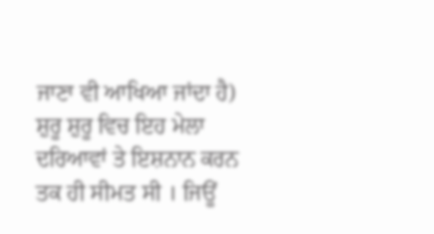ਜਾਣਾ ਵੀ ਆਖਿਆ ਜਾਂਦਾ ਹੈ)
ਸ਼ੁਰੂ ਸ਼ੁਰੂ ਵਿਚ ਇਹ ਮੇਲਾ ਦਰਿਆਵਾਂ ਤੇ ਇਸ਼ਨਾਨ ਕਰਨ ਤਕ ਹੀ ਸੀਮਤ ਸੀ । ਜਿਊਂ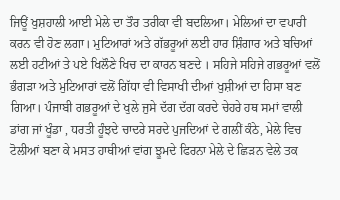ਜਿਊਂ ਖੁਸ਼ਹਾਲੀ ਆਈ ਮੇਲੇ ਦਾ ਤੌਰ ਤਰੀਕਾ ਵੀ ਬਦਲਿਆ। ਮੇਲਿਆਂ ਦਾ ਵਪਾਰੀ ਕਰਨ ਵੀ ਹੋਣ ਲਗਾ। ਮੁਟਿਆਰਾਂ ਅਤੇ ਗੱਭਰੂਆਂ ਲਈ ਹਾਰ ਸ਼ਿੰਗਾਰ ਅਤੇ ਬਚਿਆਂ ਲਈ ਹਟੀਆਂ ਤੇ ਪਏ ਖਿਲੌਣੇ ਖਿਚ ਦਾ ਕਾਰਨ ਬਣਦੇ । ਸਹਿਜੇ ਸਹਿਜੇ ਗਭਰੂਆਂ ਵਲੋਂ ਭੰਗੜਾ ਅਤੇ ਮੁਟਿਆਰਾਂ ਵਲੋਂ ਗਿੱਧਾ ਵੀ ਵਿਸਾਖੀ ਦੀਆਂ ਖੁਸ਼ੀਆਂ ਦਾ ਹਿਸਾ ਬਣ ਗਿਆ। ਪੰਜਾਬੀ ਗਭਰੂਆਂ ਦੇ ਖੁਲੇ ਜੁਸੇ ਦੱਗ ਦੱਗ ਕਰਦੇ ਚੇਹਰੇ ਹਥ ਸਮਾਂ ਵਾਲੀ ਡਾਂਗ ਜਾਂ ਖੂੰਡਾ , ਧਰਤੀ ਹੂੰਝਦੇ ਚਾਦਰੇ ਸਰਦੇ ਪੁਜਦਿਆਂ ਦੇ ਗਲੀਂ ਕੰਠੇ, ਮੇਲੇ ਵਿਚ ਟੋਲੀਆਂ ਬਣਾ ਕੇ ਮਸਤ ਹਾਥੀਆਂ ਵਾਂਗ ਝੂਮਦੇ ਫਿਰਨਾ ਮੇਲੇ ਦੇ ਛਿੜਨ ਵੇਲੇ ਤਕ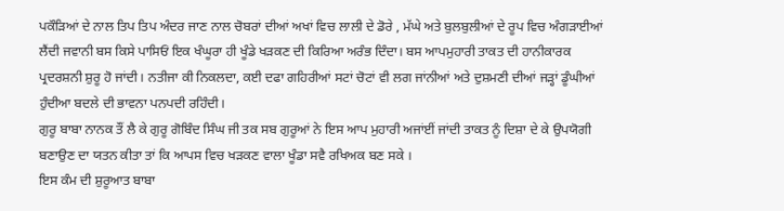ਪਕੌੜਿਆਂ ਦੇ ਨਾਲ ਤਿਪ ਤਿਪ ਅੰਦਰ ਜਾਣ ਨਾਲ ਚੋਬਰਾਂ ਦੀਆਂ ਅਖਾਂ ਵਿਚ ਲਾਲੀ ਦੇ ਡੋਰੇ , ਮੱਘੇ ਅਤੇ ਬੁਲਬੁਲੀਆਂ ਦੇ ਰੂਪ ਵਿਚ ਅੰਗੜਾਈਆਂ ਲੈਂਦੀ ਜਵਾਨੀ ਬਸ ਕਿਸੇ ਪਾਸਿਓਂ ਇਕ ਖੰਘੂਰਾ ਹੀ ਖੂੰਡੇ ਖੜਕਣ ਦੀ ਕਿਰਿਆ ਅਰੰਭ ਦਿੰਦਾ। ਬਸ ਆਪਮੁਹਾਰੀ ਤਾਕਤ ਦੀ ਹਾਨੀਕਾਰਕ ਪ੍ਰਦਰਸ਼ਨੀ ਸ਼ੁਰੂ ਹੋ ਜਾਂਦੀ। ਨਤੀਜਾ ਕੀ ਨਿਕਲਦਾ, ਕਈ ਦਫਾ ਗਹਿਰੀਆਂ ਸਟਾਂ ਚੋਟਾਂ ਵੀ ਲਗ ਜਾਂਨੀਆਂ ਅਤੇ ਦੁਸ਼ਮਣੀ ਦੀਆਂ ਜੜ੍ਹਾਂ ਡੂੰਘੀਆਂ ਹੁੰਦੀਆ ਬਦਲੇ ਦੀ ਭਾਵਨਾ ਪਨਪਦੀ ਰਹਿੰਦੀ।
ਗੁਰੂ ਬਾਬਾ ਨਾਨਕ ਤੌਂ ਲੈ ਕੇ ਗੁਰੂ ਗੋਬਿੰਦ ਸਿੰਘ ਜੀ ਤਕ ਸਬ ਗੁਰੂਆਂ ਨੇ ਇਸ ਆਪ ਮੁਹਾਰੀ ਅਜਾਂਈਂ ਜਾਂਦੀ ਤਾਕਤ ਨੂੰ ਦਿਸ਼ਾ ਦੇ ਕੇ ਉਪਯੋਗੀ ਬਣਾਉਣ ਦਾ ਯਤਨ ਕੀਤਾ ਤਾਂ ਕਿ ਆਪਸ ਵਿਚ ਖੜਕਣ ਵਾਲਾ ਖੂੰਡਾ ਸਵੈ ਰਖਿਅਕ ਬਣ ਸਕੇ ।
ਇਸ ਕੰਮ ਦੀ ਸ਼ੁਰੂਆਤ ਬਾਬਾ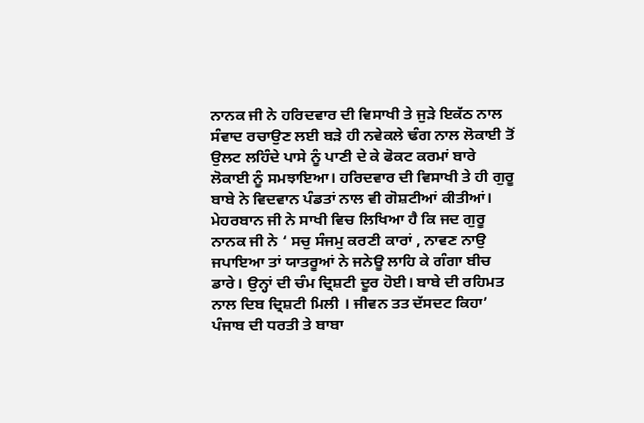ਨਾਨਕ ਜੀ ਨੇ ਹਰਿਦਵਾਰ ਦੀ ਵਿਸਾਖੀ ਤੇ ਜੁੜੇ ਇਕੱਠ ਨਾਲ ਸੰਵਾਦ ਰਚਾਉਣ ਲਈ ਬੜੇ ਹੀ ਨਵੇਕਲੇ ਢੰਗ ਨਾਲ ਲੋਕਾਈ ਤੋਂ ਉਲਟ ਲਹਿੰਦੇ ਪਾਸੇ ਨੂੰ ਪਾਣੀ ਦੇ ਕੇ ਫੋਕਟ ਕਰਮਾਂ ਬਾਰੇ ਲੋਕਾਈ ਨੂੰ ਸਮਝਾਇਆ। ਹਰਿਦਵਾਰ ਦੀ ਵਿਸਾਖੀ ਤੇ ਹੀ ਗੁਰੂ ਬਾਬੇ ਨੇ ਵਿਦਵਾਨ ਪੰਡਤਾਂ ਨਾਲ ਵੀ ਗੋਸ਼ਟੀਆਂ ਕੀਤੀਆਂ। ਮੇਹਰਬਾਨ ਜੀ ਨੇ ਸਾਖੀ ਵਿਚ ਲਿਖਿਆ ਹੈ ਕਿ ਜਦ ਗੁਰੂ ਨਾਨਕ ਜੀ ਨੇ ‘ ਸਚੁ ਸੰਜਮੁ ਕਰਣੀ ਕਾਰਾਂ , ਨਾਵਣ ਨਾਉ ਜਪਾਇਆ ਤਾਂ ਯਾਤਰੂਆਂ ਨੇ ਜਨੇਊ ਲਾਹਿ ਕੇ ਗੰਗਾ ਬੀਚ ਡਾਰੇ। ਉਨ੍ਹਾਂ ਦੀ ਚੰਮ ਦ੍ਰਿਸ਼ਟੀ ਦੂਰ ਹੋਈ। ਬਾਬੇ ਦੀ ਰਹਿਮਤ ਨਾਲ ਦਿਬ ਦ੍ਰਿਸ਼ਟੀ ਮਿਲੀ । ਜੀਵਨ ਤਤ ਦੱਸਦਟ ਕਿਹਾ’
ਪੰਜਾਬ ਦੀ ਧਰਤੀ ਤੇ ਬਾਬਾ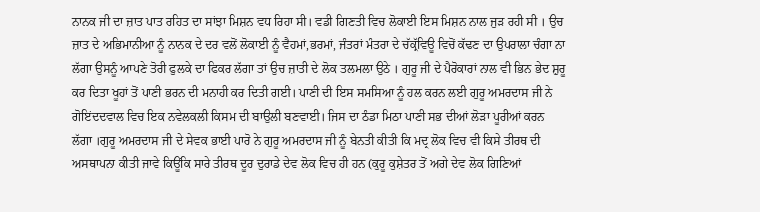ਨਾਨਕ ਜੀ ਦਾ ਜ਼ਾਤ ਪਾਤ ਰਹਿਤ ਦਾ ਸਾਂਝਾ ਮਿਸ਼ਨ ਵਧ ਰਿਹਾ ਸੀ। ਵਡੀ ਗਿਣਤੀ ਵਿਚ ਲੋਕਾਈ ਇਸ ਮਿਸ਼ਨ ਨਾਲ ਜੁੜ ਰਹੀ ਸੀ । ਉਚ ਜ਼ਾਤ ਦੇ ਅਭਿਮਾਨੀਆ ਨੂੰ ਨਾਨਕ ਦੇ ਦਰ ਵਲੋਂ ਲੋਕਾਈ ਨੂੰ ਵੈਹਮਾਂ,ਭਰਮਾਂ, ਜੰਤਰਾਂ ਮੰਤਰਾ ਦੇ ਚੱਕ੍ਰੱਵਿਊ ਵਿਚੋਂ ਕੱਢਣ ਦਾ ਉਪਰਾਲਾ ਚੰਗਾ ਨਾ ਲੱਗਾ ਉਸਨੂੰ ਆਪਣੇ ਤੋਰੀ ਫੁਲਕੇ ਦਾ ਫਿਕਰ ਲੱਗਾ ਤਾਂ ਉਚ ਜ਼ਾਤੀ ਦੇ ਲੋਕ ਤਲਮਲਾ ਉਠੇ । ਗੁਰੂ ਜੀ ਦੇ ਪੈਰੋਕਾਰਾਂ ਨਾਲ ਵੀ ਭਿਨ ਭੇਦ ਸ਼ੁਰੂ ਕਰ ਦਿਤਾ ਖੂਹਾਂ ਤੋਂ ਪਾਣੀ ਭਰਨ ਦੀ ਮਨਾਹੀ ਕਰ ਦਿਤੀ ਗਈ। ਪਾਣੀ ਦੀ ਇਸ ਸਮਸਿਆ ਨੂੰ ਹਲ ਕਰਨ ਲਈ ਗੁਰੂ ਅਮਰਦਾਸ ਜੀ ਨੇ ਗੋਇਂਦਦਵਾਲ ਵਿਚ ਇਕ ਨਵੇਲਕਲੀ ਕਿਸਮ ਦੀ ਬਾਉਲੀ ਬਣਵਾਈ। ਜਿਸ ਦਾ ਠੰਡਾ ਮਿਠਾ ਪਾਣੀ ਸਭ ਦੀਆਂ ਲੋੜਾ ਪੂਰੀਆਂ ਕਰਨ ਲੱਗਾ ।ਗੁਰੂ ਅਮਰਦਾਸ ਜੀ ਦੇ ਸੇਵਕ ਭਾਈ ਪਾਰੋ ਨੇ ਗੁਰੂ ਅਮਰਦਾਸ ਜੀ ਨੂੰ ਬੇਨਤੀ ਕੀਤੀ ਕਿ ਮਦ੍ਰ ਲੋਕ ਵਿਚ ਵੀ ਕਿਸੇ ਤੀਰਥ ਦੀ ਅਸਥਾਪਨਾ ਕੀਤੀ ਜਾਵੇ ਕਿਊਂਕਿ ਸਾਰੇ ਤੀਰਥ ਦੂਰ ਦੁਰਾਡੇ ਦੇਵ ਲੋਕ ਵਿਚ ਹੀ ਹਨ (ਕੁਰੂ ਕੁਸ਼ੇਤਰ ਤੋਂ ਅਗੇ ਦੇਵ ਲੋਕ ਗਿਣਿਆਂ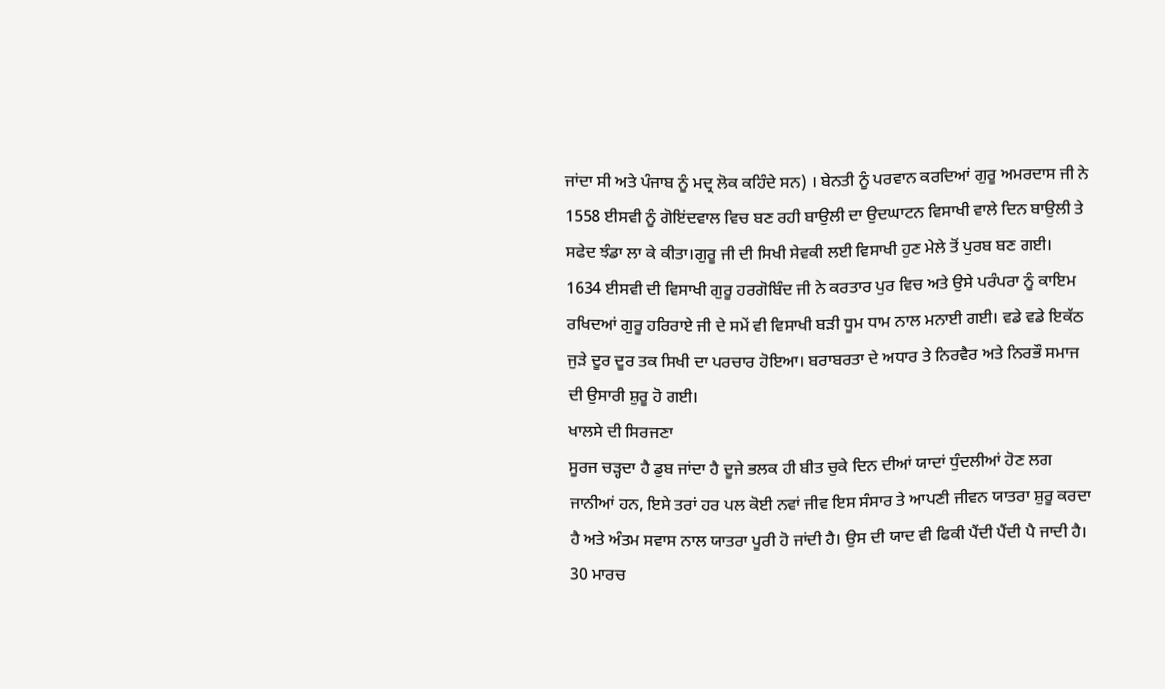ਜਾਂਦਾ ਸੀ ਅਤੇ ਪੰਜਾਬ ਨੂੰ ਮਦ੍ਰ ਲੋਕ ਕਹਿੰਦੇ ਸਨ) । ਬੇਨਤੀ ਨੂੰ ਪਰਵਾਨ ਕਰਦਿਆਂ ਗੁਰੂ ਅਮਰਦਾਸ ਜੀ ਨੇ 1558 ਈਸਵੀ ਨੂੰ ਗੋਇਂਦਵਾਲ ਵਿਚ ਬਣ ਰਹੀ ਬਾਉਲੀ ਦਾ ਉਦਘਾਟਨ ਵਿਸਾਖੀ ਵਾਲੇ ਦਿਨ ਬਾਉਲੀ ਤੇ ਸਫੇਦ ਝੰਡਾ ਲਾ ਕੇ ਕੀਤਾ।ਗੁਰੂ ਜੀ ਦੀ ਸਿਖੀ ਸੇਵਕੀ ਲਈ ਵਿਸਾਖੀ ਹੁਣ ਮੇਲੇ ਤੋਂ ਪੁਰਬ ਬਣ ਗਈ। 1634 ਈਸਵੀ ਦੀ ਵਿਸਾਖੀ ਗੁਰੂ ਹਰਗੋਬਿੰਦ ਜੀ ਨੇ ਕਰਤਾਰ ਪੁਰ ਵਿਚ ਅਤੇ ਉਸੇ ਪਰੰਪਰਾ ਨੂੰ ਕਾਇਮ ਰਖਿਦਆਂ ਗੁਰੂ ਹਰਿਰਾਏ ਜੀ ਦੇ ਸਮੇਂ ਵੀ ਵਿਸਾਖੀ ਬੜੀ ਧੂਮ ਧਾਮ ਨਾਲ ਮਨਾਈ ਗਈ। ਵਡੇ ਵਡੇ ਇਕੱਠ ਜੁੜੇ ਦੂਰ ਦੂਰ ਤਕ ਸਿਖੀ ਦਾ ਪਰਚਾਰ ਹੋਇਆ। ਬਰਾਬਰਤਾ ਦੇ ਅਧਾਰ ਤੇ ਨਿਰਵੈਰ ਅਤੇ ਨਿਰਭੌ ਸਮਾਜ ਦੀ ਉਸਾਰੀ ਸ਼ੁਰੂ ਹੋ ਗਈ।
ਖਾਲਸੇ ਦੀ ਸਿਰਜਣਾ
ਸੂਰਜ ਚੜ੍ਹਦਾ ਹੈ ਡੁਬ ਜਾਂਦਾ ਹੈ ਦੂਜੇ ਭਲਕ ਹੀ ਬੀਤ ਚੁਕੇ ਦਿਨ ਦੀਆਂ ਯਾਦਾਂ ਧੁੰਦਲੀਆਂ ਹੋਣ ਲਗ ਜਾਨੀਆਂ ਹਨ, ਇਸੇ ਤਰਾਂ ਹਰ ਪਲ ਕੋਈ ਨਵਾਂ ਜੀਵ ਇਸ ਸੰਸਾਰ ਤੇ ਆਪਣੀ ਜੀਵਨ ਯਾਤਰਾ ਸ਼ੁਰੂ ਕਰਦਾ ਹੈ ਅਤੇ ਅੰਤਮ ਸਵਾਸ ਨਾਲ ਯਾਤਰਾ ਪੂਰੀ ਹੋ ਜਾਂਦੀ ਹੈ। ਉਸ ਦੀ ਯਾਦ ਵੀ ਫਿਕੀ ਪੈਂਦੀ ਪੈਂਦੀ ਪੈ ਜਾਦੀ ਹੈ। 30 ਮਾਰਚ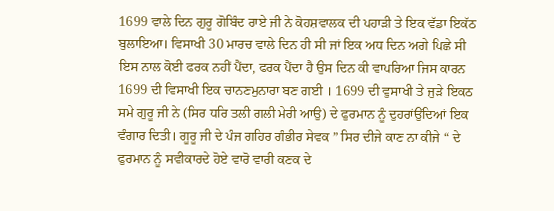1699 ਵਾਲੇ ਦਿਨ ਗੁਰੂ ਗੋਬਿੰਦ ਰਾਏ ਜੀ ਨੇ ਕੋਹਸ਼ਵਾਲਕ ਦੀ ਪਹਾੜੀ ਤੇ ਇਕ ਵੱਡਾ ਇਕੱਠ ਬੁਲਾਇਆ। ਵਿਸਾਖੀ 30 ਮਾਰਚ ਵਾਲੇ ਦਿਨ ਹੀ ਸੀ ਜਾਂ ਇਕ ਅਧ ਦਿਨ ਅਗੇ ਪਿਛੇ ਸੀ ਇਸ ਨਾਲ ਕੋਈ ਫਰਕ ਨਹੀਂ ਪੈਂਦਾ, ਫਰਕ ਪੈਂਦਾ ਹੈ ਉਸ ਦਿਨ ਕੀ ਵਾਪਰਿਆ ਜਿਸ ਕਾਰਨ 1699 ਦੀ ਵਿਸਾਖੀ ਇਕ ਚਾਨਣਮੁਨਾਰਾ ਬਣ ਗਈ । 1699 ਦੀ ਵੁਸਾਖੀ ਤੇ ਜੁੜੇ ਇਕਠ ਸਮੇ ਗੁਰੂ ਜੀ ਨੇ (ਸਿਰ ਧਰਿ ਤਲੀ ਗਲੀ ਮੇਰੀ ਆਉ) ਦੇ ਫੁਰਮਾਨ ਨੂੰ ਦੁਹਰਾਂਉਂਦਿਆਂ ਇਕ ਵੰਗਾਰ ਦਿਤੀ। ਗੂਰੂ ਜੀ ਦੇ ਪੰਜ ਗਹਿਰ ਗੰਭੀਰ ਸੇਵਕ ” ਸਿਰ ਦੀਜੇ ਕਾਣ ਨਾ ਕੀਜੇ “ ਦੇ ਫੁਰਮਾਨ ਨੂੰ ਸਵੀਕਾਰਦੇ ਹੋਏ ਵਾਰੋ ਵਾਰੀ ਕਣਕ ਦੇ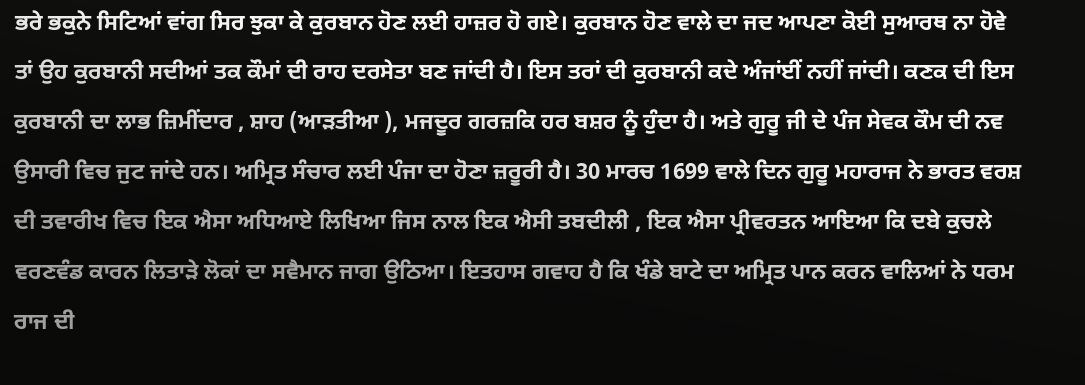ਭਰੇ ਭਕੁਨੇ ਸਿਟਿਆਂ ਵਾਂਗ ਸਿਰ ਝੁਕਾ ਕੇ ਕੁਰਬਾਨ ਹੋਣ ਲਈ ਹਾਜ਼ਰ ਹੋ ਗਏ। ਕੁਰਬਾਨ ਹੋਣ ਵਾਲੇ ਦਾ ਜਦ ਆਪਣਾ ਕੋਈ ਸੁਆਰਥ ਨਾ ਹੋਵੇ ਤਾਂ ਉਹ ਕੁਰਬਾਨੀ ਸਦੀਆਂ ਤਕ ਕੌਮਾਂ ਦੀ ਰਾਹ ਦਰਸੇਤਾ ਬਣ ਜਾਂਦੀ ਹੈ। ਇਸ ਤਰਾਂ ਦੀ ਕੁਰਬਾਨੀ ਕਦੇ ਅੰਜਾਂਈਂ ਨਹੀਂ ਜਾਂਦੀ। ਕਣਕ ਦੀ ਇਸ ਕੁਰਬਾਨੀ ਦਾ ਲਾਭ ਜ਼ਿਮੀਂਦਾਰ , ਸ਼ਾਹ (ਆੜਤੀਆ ), ਮਜਦੂਰ ਗਰਜ਼ਕਿ ਹਰ ਬਸ਼ਰ ਨੂੰ ਹੁੰਦਾ ਹੈ। ਅਤੇ ਗੁਰੂ ਜੀ ਦੇ ਪੰਜ ਸੇਵਕ ਕੌਮ ਦੀ ਨਵ ਉਸਾਰੀ ਵਿਚ ਜੁਟ ਜਾਂਦੇ ਹਨ। ਅਮ੍ਰਿਤ ਸੰਚਾਰ ਲਈ ਪੰਜਾ ਦਾ ਹੋਣਾ ਜ਼ਰੂਰੀ ਹੈ। 30 ਮਾਰਚ 1699 ਵਾਲੇ ਦਿਨ ਗੁਰੂ ਮਹਾਰਾਜ ਨੇ ਭਾਰਤ ਵਰਸ਼ ਦੀ ਤਵਾਰੀਖ ਵਿਚ ਇਕ ਐਸਾ ਅਧਿਆਏ ਲਿਖਿਆ ਜਿਸ ਨਾਲ ਇਕ ਐਸੀ ਤਬਦੀਲੀ , ਇਕ ਐਸਾ ਪ੍ਰੀਵਰਤਨ ਆਇਆ ਕਿ ਦਬੇ ਕੁਚਲੇ ਵਰਣਵੰਡ ਕਾਰਨ ਲਿਤਾੜੇ ਲੋਕਾਂ ਦਾ ਸਵੈਮਾਨ ਜਾਗ ਉਠਿਆ। ਇਤਹਾਸ ਗਵਾਹ ਹੈ ਕਿ ਖੰਡੇ ਬਾਟੇ ਦਾ ਅਮ੍ਰਿਤ ਪਾਨ ਕਰਨ ਵਾਲਿਆਂ ਨੇ ਧਰਮ ਰਾਜ ਦੀ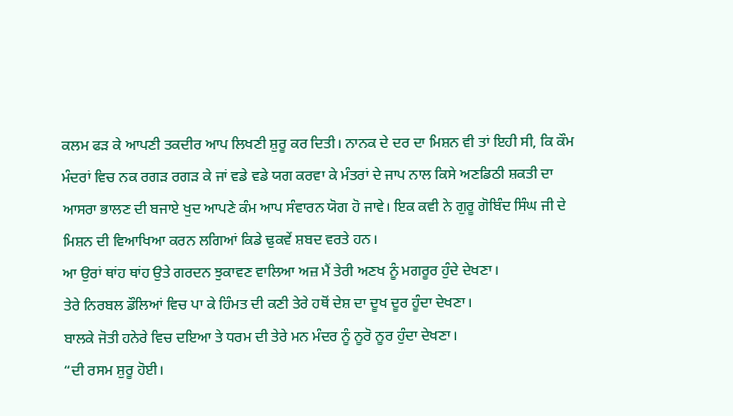ਕਲਮ ਫੜ ਕੇ ਆਪਣੀ ਤਕਦੀਰ ਆਪ ਲਿਖਣੀ ਸ਼ੁਰੂ ਕਰ ਦਿਤੀ। ਨਾਨਕ ਦੇ ਦਰ ਦਾ ਮਿਸ਼ਨ ਵੀ ਤਾਂ ਇਹੀ ਸੀ, ਕਿ ਕੌਮ ਮੰਦਰਾਂ ਵਿਚ ਨਕ ਰਗੜ ਰਗੜ ਕੇ ਜਾਂ ਵਡੇ ਵਡੇ ਯਗ ਕਰਵਾ ਕੇ ਮੰਤਰਾਂ ਦੇ ਜਾਪ ਨਾਲ ਕਿਸੇ ਅਣਡਿਠੀ ਸ਼ਕਤੀ ਦਾ ਆਸਰਾ ਭਾਲਣ ਦੀ ਬਜਾਏ ਖੁਦ ਆਪਣੇ ਕੰਮ ਆਪ ਸੰਵਾਰਨ ਯੋਗ ਹੋ ਜਾਵੇ। ਇਕ ਕਵੀ ਨੇ ਗੁਰੂ ਗੋਬਿੰਦ ਸਿੰਘ ਜੀ ਦੇ ਮਿਸ਼ਨ ਦੀ ਵਿਆਖਿਆ ਕਰਨ ਲਗਿਆਂ ਕਿਡੇ ਢੁਕਵੇਂ ਸ਼ਬਦ ਵਰਤੇ ਹਨ।
ਆ ਉਰਾਂ ਥਾਂਹ ਥਾਂਹ ਉਤੇ ਗਰਦਨ ਝੁਕਾਵਣ ਵਾਲਿਆ ਅਜ਼ ਮੈਂ ਤੇਰੀ ਅਣਖ ਨੂੰ ਮਗਰੂਰ ਹੁੰਦੇ ਦੇਖਣਾ।
ਤੇਰੇ ਨਿਰਬਲ ਡੌਲਿਆਂ ਵਿਚ ਪਾ ਕੇ ਹਿੰਮਤ ਦੀ ਕਣੀ ਤੇਰੇ ਹਥੋਂ ਦੇਸ਼ ਦਾ ਦੂਖ ਦੂਰ ਹੂੰਦਾ ਦੇਖਣਾ।
ਬਾਲਕੇ ਜੋਤੀ ਹਨੇਰੇ ਵਿਚ ਦਇਆ ਤੇ ਧਰਮ ਦੀ ਤੇਰੇ ਮਨ ਮੰਦਰ ਨੂੰ ਨੂਰੋ ਨੂਰ ਹੁੰਦਾ ਦੇਖਣਾ।
“ਦੀ ਰਸਮ ਸ਼ੁਰੂ ਹੋਈ।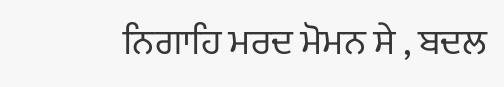ਨਿਗਾਹਿ ਮਰਦ ਮੋਮਨ ਸੇ , ਬਦਲ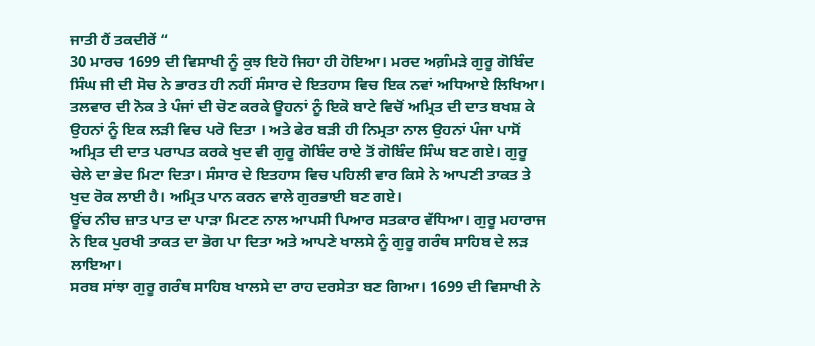ਜਾਤੀ ਹੈਂ ਤਕਦੀਰੇਂ “
30 ਮਾਰਚ 1699 ਦੀ ਵਿਸਾਖੀ ਨੂੰ ਕੁਝ ਇਹੋ ਜਿਹਾ ਹੀ ਹੋਇਆ। ਮਰਦ ਅਗ਼ੰਮੜੇ ਗੁਰੂ ਗੋਬਿੰਦ ਸਿੰਘ ਜੀ ਦੀ ਸੋਚ ਨੇ ਭਾਰਤ ਹੀ ਨਹੀਂ ਸੰਸਾਰ ਦੇ ਇਤਹਾਸ ਵਿਚ ਇਕ ਨਵਾਂ ਅਧਿਆਏ ਲਿਖਿਆ। ਤਲਵਾਰ ਦੀ ਨੋਕ ਤੇ ਪੰਜਾਂ ਦੀ ਚੋਣ ਕਰਕੇ ਊਹਨਾਂ ਨੂੰ ਇਕੋ ਬਾਟੇ ਵਿਚੋਂ ਅਮ੍ਰਿਤ ਦੀ ਦਾਤ ਬਖਸ਼ ਕੇ ਉਹਨਾਂ ਨੂੰ ਇਕ ਲੜੀ ਵਿਚ ਪਰੋ ਦਿਤਾ । ਅਤੇ ਫੇਰ ਬੜੀ ਹੀ ਨਿਮ੍ਰਤਾ ਨਾਲ ਉਹਨਾਂ ਪੰਜਾ ਪਾਸੋਂ ਅਮ੍ਰਿਤ ਦੀ ਦਾਤ ਪਰਾਪਤ ਕਰਕੇ ਖੁਦ ਵੀ ਗੁਰੂ ਗੋਬਿੰਦ ਰਾਏ ਤੋਂ ਗੋਬਿੰਦ ਸਿੰਘ ਬਣ ਗਏ। ਗੁਰੂ ਚੇਲੇ ਦਾ ਭੇਦ ਮਿਟਾ ਦਿਤਾ। ਸੰਸਾਰ ਦੇ ਇਤਹਾਸ ਵਿਚ ਪਹਿਲੀ ਵਾਰ ਕਿਸੇ ਨੇ ਆਪਣੀ ਤਾਕਤ ਤੇ ਖੁਦ ਰੋਕ ਲਾਈ ਹੈ। ਅਮ੍ਰਿਤ ਪਾਨ ਕਰਨ ਵਾਲੇ ਗੁਰਭਾਈ ਬਣ ਗਏ।
ਊਂਚ ਨੀਚ ਜ਼ਾਤ ਪਾਤ ਦਾ ਪਾੜਾ ਮਿਟਣ ਨਾਲ ਆਪਸੀ ਪਿਆਰ ਸਤਕਾਰ ਵੱਧਿਆ। ਗੁਰੂ ਮਹਾਰਾਜ ਨੇ ਇਕ ਪੁਰਖੀ ਤਾਕਤ ਦਾ ਭੋਗ ਪਾ ਦਿਤਾ ਅਤੇ ਆਪਣੇ ਖਾਲਸੇ ਨੂੰ ਗੁਰੂ ਗਰੰਥ ਸਾਹਿਬ ਦੇ ਲੜ ਲਾਇਆ।
ਸਰਬ ਸਾਂਝਾ ਗੁਰੂ ਗਰੰਥ ਸਾਹਿਬ ਖਾਲਸੇ ਦਾ ਰਾਹ ਦਰਸੇਤਾ ਬਣ ਗਿਆ। 1699 ਦੀ ਵਿਸਾਖੀ ਨੇ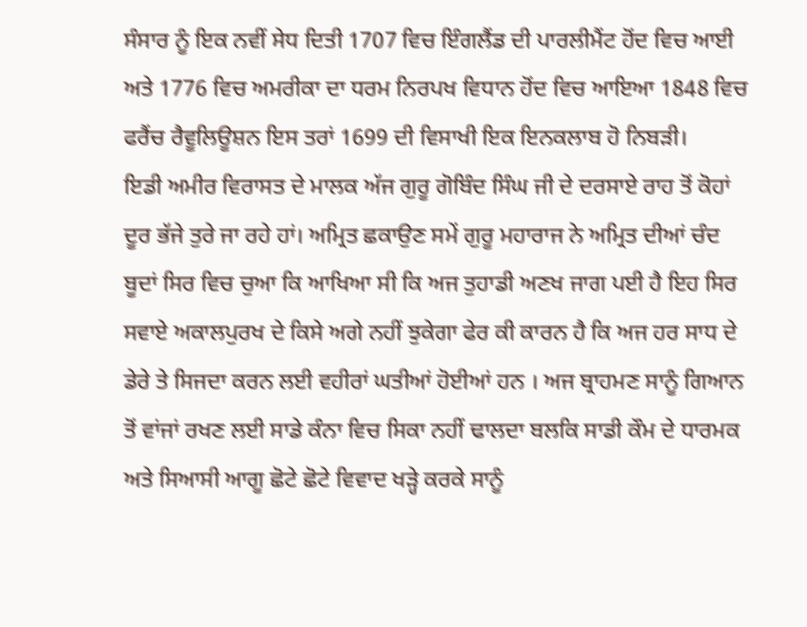ਸੰਸਾਰ ਨੂੰ ਇਕ ਨਵੀਂ ਸੇਧ ਦਿਤੀ 1707 ਵਿਚ ਇੰਗਲੈਂਡ ਦੀ ਪਾਰਲੀਮੈਂਟ ਹੋਂਦ ਵਿਚ ਆਈ ਅਤੇ 1776 ਵਿਚ ਅਮਰੀਕਾ ਦਾ ਧਰਮ ਨਿਰਪਖ ਵਿਧਾਨ ਹੋਂਦ ਵਿਚ ਆਇਆ 1848 ਵਿਚ ਫਰੈਂਚ ਰੈਵੂਲਿਊਸ਼ਨ ਇਸ ਤਰਾਂ 1699 ਦੀ ਵਿਸਾਖੀ ਇਕ ਇਨਕਲਾਬ ਹੋ ਨਿਬੜੀ।
ਇਡੀ ਅਮੀਰ ਵਿਰਾਸਤ ਦੇ ਮਾਲਕ ਅੱਜ ਗੁਰੂ ਗੋਬਿੰਦ ਸਿੰਘ ਜੀ ਦੇ ਦਰਸਾਏ ਰਾਹ ਤੋਂ ਕੋਹਾਂ ਦੂਰ ਭੱਜੇ ਤੁਰੇ ਜਾ ਰਹੇ ਹਾਂ। ਅਮ੍ਰਿਤ ਛਕਾਉਣ ਸਮੇਂ ਗੁਰੂ ਮਹਾਰਾਜ ਨੇ ਅਮ੍ਰਿਤ ਦੀਆਂ ਚੰਦ ਬੂਦਾਂ ਸਿਰ ਵਿਚ ਚੁਆ ਕਿ ਆਖਿਆ ਸੀ ਕਿ ਅਜ ਤੁਹਾਡੀ ਅਣਖ ਜਾਗ ਪਈ ਹੈ ਇਹ ਸਿਰ ਸਵਾਏ ਅਕਾਲਪੁਰਖ ਦੇ ਕਿਸੇ ਅਗੇ ਨਹੀਂ ਝੁਕੇਗਾ ਫੇਰ ਕੀ ਕਾਰਨ ਹੈ ਕਿ ਅਜ ਹਰ ਸਾਧ ਦੇ ਡੇਰੇ ਤੇ ਸਿਜਦਾ ਕਰਨ ਲਈ ਵਹੀਰਾਂ ਘਤੀਆਂ ਹੋਈਆਂ ਹਨ । ਅਜ ਬ੍ਰਾਹਮਣ ਸਾਨੂੰ ਗਿਆਨ ਤੋਂ ਵਾਂਜਾਂ ਰਖਣ ਲਈ ਸਾਡੇ ਕੰਨਾ ਵਿਚ ਸਿਕਾ ਨਹੀਂ ਢਾਲਦਾ ਬਲਕਿ ਸਾਡੀ ਕੌਮ ਦੇ ਧਾਰਮਕ ਅਤੇ ਸਿਆਸੀ ਆਗੂ ਛੋਟੇ ਛੋਟੇ ਵਿਵਾਦ ਖੜ੍ਹੇ ਕਰਕੇ ਸਾਨੂੰ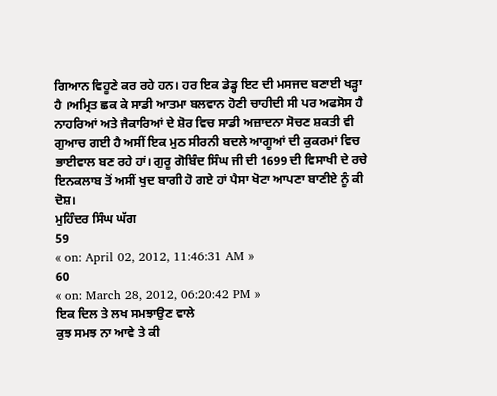ਗਿਆਨ ਵਿਹੂਣੇ ਕਰ ਰਹੇ ਹਨ। ਹਰ ਇਕ ਡੇਡ੍ਹ ਇਟ ਦੀ ਮਸਜਦ ਬਣਾਈ ਖੜ੍ਹਾ ਹੈ ।ਅਮ੍ਰਿਤ ਛਕ ਕੇ ਸਾਡੀ ਆਤਮਾ ਬਲਵਾਨ ਹੋਣੀ ਚਾਹੀਦੀ ਸੀ ਪਰ ਅਫਸੋਸ ਹੈ ਨਾਹਰਿਆਂ ਅਤੇ ਜੈਕਾਰਿਆਂ ਦੇ ਸ਼ੋਰ ਵਿਚ ਸਾਡੀ ਅਜ਼ਾਦਨਾ ਸੋਚਣ ਸ਼ਕਤੀ ਵੀ ਗੁਆਚ ਗਈ ਹੈ ਅਸੀਂ ਇਕ ਮੁਠ ਸੀਰਨੀ ਬਦਲੇ ਆਗੂਆਂ ਦੀ ਕੁਕਰਮਾਂ ਵਿਚ ਭਾਈਵਾਲ ਬਣ ਰਹੇ ਹਾਂ। ਗੁਰੂ ਗੋਬਿੰਦ ਸਿੰਘ ਜੀ ਦੀ 1699 ਦੀ ਵਿਸਾਖੀ ਦੇ ਰਚੇ ਇਨਕਲਾਬ ਤੋਂ ਅਸੀਂ ਖੁਦ ਬਾਗੀ ਹੋ ਗਏ ਹਾਂ ਪੈਸਾ ਖੋਟਾ ਆਪਣਾ ਬਾਣੀਏ ਨੂੰ ਕੀ ਦੋਸ਼।
ਮੁਹਿੰਦਰ ਸਿੰਘ ਘੱਗ
59
« on: April 02, 2012, 11:46:31 AM »
60
« on: March 28, 2012, 06:20:42 PM »
ਇਕ ਦਿਲ ਤੇ ਲਖ ਸਮਝਾਉਣ ਵਾਲੇ
ਕੁਝ ਸਮਝ ਨਾ ਆਵੇ ਤੇ ਕੀ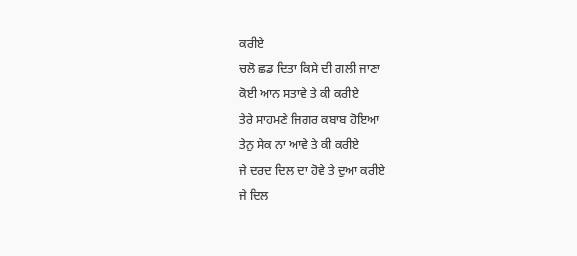ਕਰੀਏ
ਚਲੋ ਛਡ ਦਿਤਾ ਕਿਸੇ ਦੀ ਗਲੀ ਜਾਣਾ
ਕੋਈ ਆਨ ਸਤਾਵੇ ਤੇ ਕੀ ਕਰੀਏ
ਤੇਰੇ ਸਾਹਮਣੇ ਜਿਗਰ ਕਬਾਬ ਹੋਇਆ
ਤੇਨੁ ਸੇਕ ਨਾ ਆਵੇ ਤੇ ਕੀ ਕਰੀਏ
ਜੇ ਦਰਦ ਦਿਲ ਦਾ ਹੋਵੇ ਤੇ ਦੁਆ ਕਰੀਏ
ਜੇ ਦਿਲ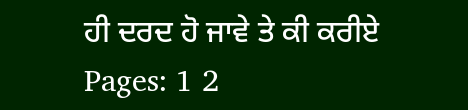ਹੀ ਦਰਦ ਹੋ ਜਾਵੇ ਤੇ ਕੀ ਕਰੀਏ
Pages: 1 2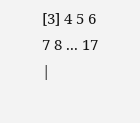[3] 4 5 6 7 8 ... 17
|